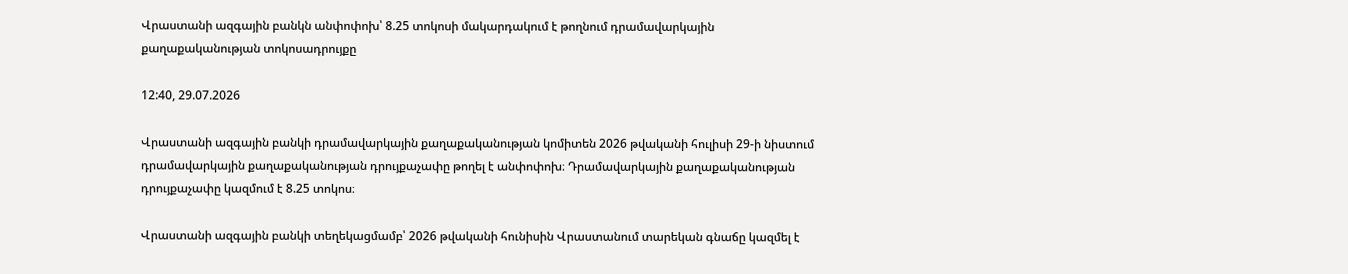Վրաստանի ազգային բանկն անփոփոխ՝ 8.25 տոկոսի մակարդակում է թողնում դրամավարկային քաղաքականության տոկոսադրույքը

12:40, 29.07.2026

Վրաստանի ազգային բանկի դրամավարկային քաղաքականության կոմիտեն 2026 թվականի հուլիսի 29-ի նիստում դրամավարկային քաղաքականության դրույքաչափը թողել է անփոփոխ։ Դրամավարկային քաղաքականության դրույքաչափը կազմում է 8.25 տոկոս։

Վրաստանի ազգային բանկի տեղեկացմամբ՝ 2026 թվականի հունիսին Վրաստանում տարեկան գնաճը կազմել է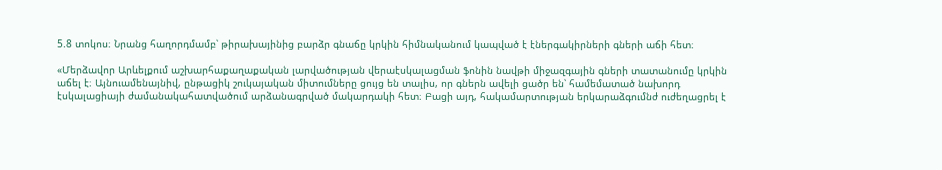5.8 տոկոս։ Նրանց հաղորդմամբ՝ թիրախայինից բարձր գնաճը կրկին հիմնականում կապված է էներգակիրների գների աճի հետ։

«Մերձավոր Արևելքում աշխարհաքաղաքական լարվածության վերաէսկալացման ֆոնին նավթի միջազգային գների տատանումը կրկին աճել է։ Այնուամենայնիվ, ընթացիկ շուկայական միտումները ցույց են տալիս, որ գներն ավելի ցածր են՝ համեմատած նախորդ էսկալացիայի ժամանակահատվածում արձանագրված մակարդակի հետ։ Բացի այդ, հակամարտության երկարաձգումնժ ուժեղացրել է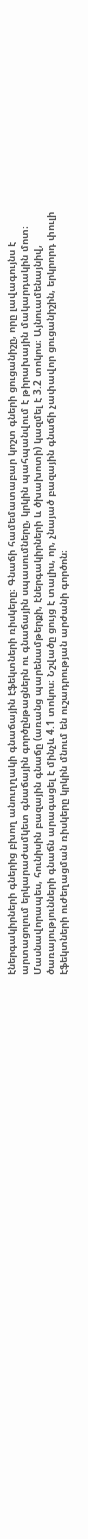էներգակիրների գներից բխող անուղղակի գնաճային էֆեկտների ռիսկերը։ Գնաճի համեմատաբար կոշտ գների ցուցանիշը, որը լավագույնս է արտացոլում երկարաժամկետ գնաճային գործընթացներն ու գնաճային սպասումները, կրկին պահպանվում է թիրախային մակարդակին մոտ։ Մասնավորապես, հունիսին բազային գնաճը (առանց պարենամթերքի, էներգակիրների և ծխախոտի) կազմել է 3.2 տոկոս։ Այնուամենայնիվ, ծառայությունների գնաճն արագացել է մինչև 4.1 տոկոս։ Նշվածը ցույց է տալիս, որ, չնայած բազային գնաճի չափավոր ցուցանիշին, երկրորդ փուլի էֆեկտների ուժեղացման ռիսկերը կրկին մնում են ուշադրության արժանի գործոն։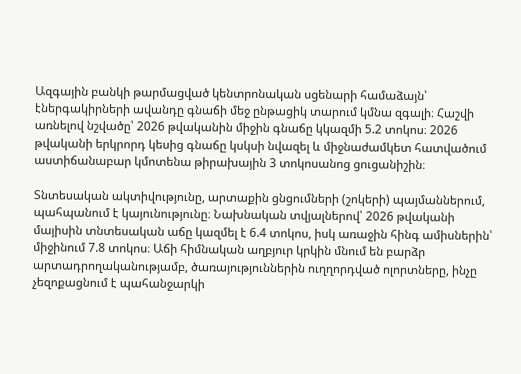Ազգային բանկի թարմացված կենտրոնական սցենարի համաձայն՝ էներգակիրների ավանդը գնաճի մեջ ընթացիկ տարում կմնա զգալի։ Հաշվի առնելով նշվածը՝ 2026 թվականին միջին գնաճը կկազմի 5.2 տոկոս։ 2026 թվականի երկրորդ կեսից գնաճը կսկսի նվազել և միջնաժամկետ հատվածում աստիճանաբար կմոտենա թիրախային 3 տոկոսանոց ցուցանիշին։

Տնտեսական ակտիվությունը, արտաքին ցնցումների (շոկերի) պայմաններում, պահպանում է կայունությունը։ Նախնական տվյալներով՝ 2026 թվականի մայիսին տնտեսական աճը կազմել է 6.4 տոկոս, իսկ առաջին հինգ ամիսներին՝ միջինում 7.8 տոկոս։ Աճի հիմնական աղբյուր կրկին մնում են բարձր արտադրողականությամբ, ծառայություններին ուղղորդված ոլորտները, ինչը չեզոքացնում է պահանջարկի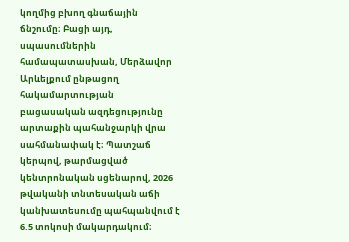կողմից բխող գնաճային ճնշումը։ Բացի այդ, սպասումներին համապատասխան, Մերձավոր Արևելքում ընթացող հակամարտության բացասական ազդեցությունը արտաքին պահանջարկի վրա սահմանափակ է։ Պատշաճ կերպով, թարմացված կենտրոնական սցենարով, 2026 թվականի տնտեսական աճի կանխատեսումը պահպանվում է 6.5 տոկոսի մակարդակում։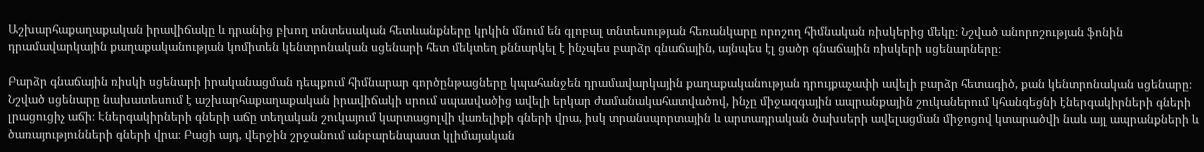Աշխարհաքաղաքական իրավիճակը և դրանից բխող տնտեսական հետևանքները կրկին մնում են գլոբալ տնտեսության հեռանկարը որոշող հիմնական ռիսկերից մեկը։ Նշված անորոշության ֆոնին դրամավարկային քաղաքականության կոմիտեն կենտրոնական սցենարի հետ մեկտեղ քննարկել է ինչպես բարձր գնաճային, այնպես էլ ցածր գնաճային ռիսկերի սցենարները։

Բարձր գնաճային ռիսկի սցենարի իրականացման դեպքում հիմնարար գործընթացները կպահանջեն դրամավարկային քաղաքականության դրույքաչափի ավելի բարձր հետագիծ, քան կենտրոնական սցենարը։ Նշված սցենարը նախատեսում է աշխարհաքաղաքական իրավիճակի սրում սպասվածից ավելի երկար ժամանակահատվածով, ինչը միջազգային ապրանքային շուկաներում կհանգեցնի էներգակիրների գների լրացուցիչ աճի։ Էներգակիրների գների աճը տեղական շուկայում կարտացոլվի վառելիքի գների վրա, իսկ տրանսպորտային և արտադրական ծախսերի ավելացման միջոցով կտարածվի նաև այլ ապրանքների և ծառայությունների գների վրա։ Բացի այդ, վերջին շրջանում անբարենպաստ կլիմայական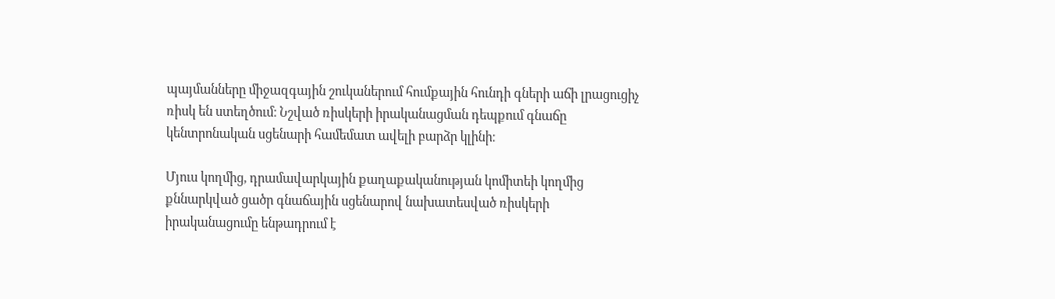պայմանները միջազգային շուկաներում հումքային հունդի գների աճի լրացուցիչ ռիսկ են ստեղծում։ Նշված ռիսկերի իրականացման դեպքում գնաճը կենտրոնական սցենարի համեմատ ավելի բարձր կլինի։

Մյուս կողմից, դրամավարկային քաղաքականության կոմիտեի կողմից քննարկված ցածր գնաճային սցենարով նախատեսված ռիսկերի իրականացումը ենթադրում է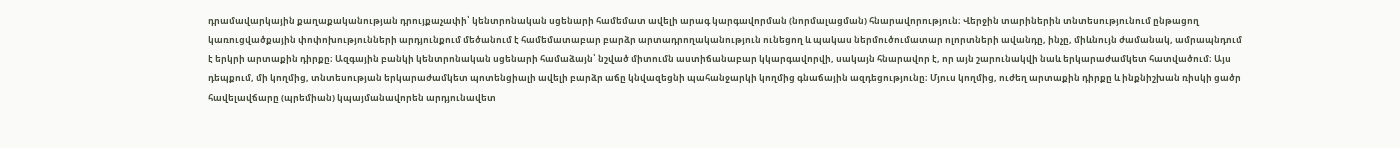դրամավարկային քաղաքականության դրույքաչափի՝ կենտրոնական սցենարի համեմատ ավելի արագ կարգավորման (նորմալացման) հնարավորություն։ Վերջին տարիներին տնտեսությունում ընթացող կառուցվածքային փոփոխությունների արդյունքում մեծանում է համեմատաբար բարձր արտադրողականություն ունեցող և պակաս ներմուծումատար ոլորտների ավանդը, ինչը, միևնույն ժամանակ, ամրապնդում է երկրի արտաքին դիրքը։ Ազգային բանկի կենտրոնական սցենարի համաձայն՝ նշված միտումն աստիճանաբար կկարգավորվի, սակայն հնարավոր է, որ այն շարունակվի նաև երկարաժամկետ հատվածում։ Այս դեպքում, մի կողմից, տնտեսության երկարաժամկետ պոտենցիալի ավելի բարձր աճը կնվազեցնի պահանջարկի կողմից գնաճային ազդեցությունը։ Մյուս կողմից, ուժեղ արտաքին դիրքը և ինքնիշխան ռիսկի ցածր հավելավճարը (պրեմիան) կպայմանավորեն արդյունավետ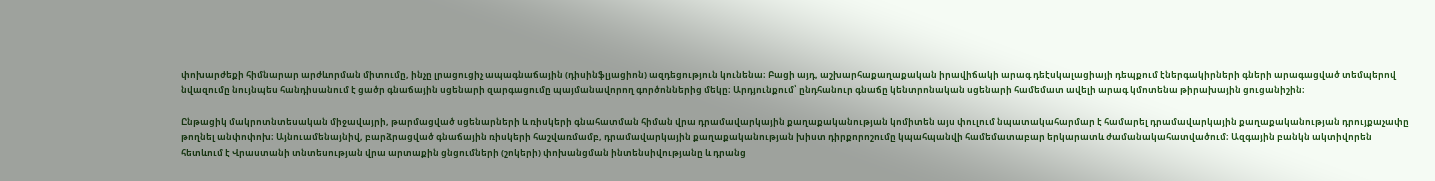փոխարժեքի հիմնարար արժևորման միտումը, ինչը լրացուցիչ ապագնաճային (դիսինֆլյացիոն) ազդեցություն կունենա։ Բացի այդ, աշխարհաքաղաքական իրավիճակի արագ դեէսկալացիայի դեպքում էներգակիրների գների արագացված տեմպերով նվազումը նույնպես հանդիսանում է ցածր գնաճային սցենարի զարգացումը պայմանավորող գործոններից մեկը։ Արդյունքում՝ ընդհանուր գնաճը կենտրոնական սցենարի համեմատ ավելի արագ կմոտենա թիրախային ցուցանիշին։

Ընթացիկ մակրոտնտեսական միջավայրի, թարմացված սցենարների և ռիսկերի գնահատման հիման վրա դրամավարկային քաղաքականության կոմիտեն այս փուլում նպատակահարմար է համարել դրամավարկային քաղաքականության դրույքաչափը թողնել անփոփոխ։ Այնուամենայնիվ, բարձրացված գնաճային ռիսկերի հաշվառմամբ, դրամավարկային քաղաքականության խիստ դիրքորոշումը կպահպանվի համեմատաբար երկարատև ժամանակահատվածում։ Ազգային բանկն ակտիվորեն հետևում է Վրաստանի տնտեսության վրա արտաքին ցնցումների (շոկերի) փոխանցման ինտենսիվությանը և դրանց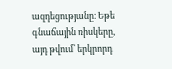ազդեցությանը։ Եթե գնաճային ռիսկերը, այդ թվում՝ երկրորդ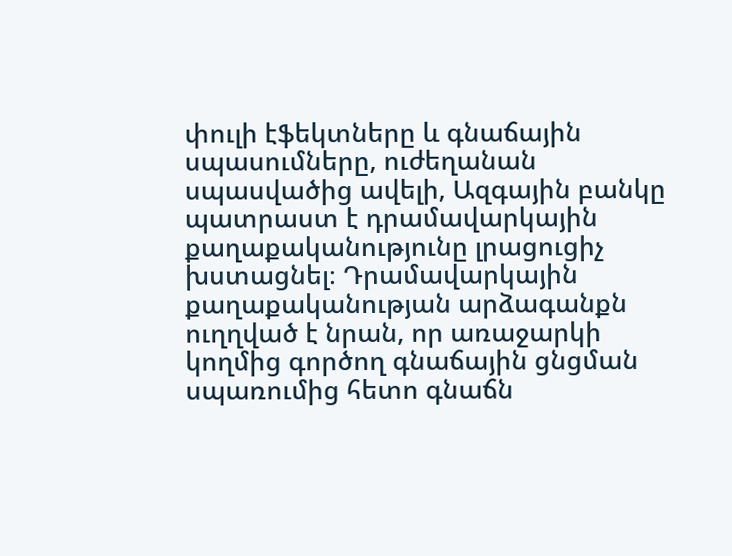փուլի էֆեկտները և գնաճային սպասումները, ուժեղանան սպասվածից ավելի, Ազգային բանկը պատրաստ է դրամավարկային քաղաքականությունը լրացուցիչ խստացնել։ Դրամավարկային քաղաքականության արձագանքն ուղղված է նրան, որ առաջարկի կողմից գործող գնաճային ցնցման սպառումից հետո գնաճն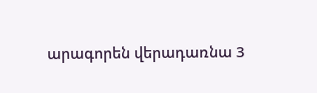արագորեն վերադառնա 3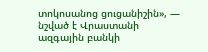տոկոսանոց ցուցանիշին», — նշված է Վրաստանի ազգային բանկի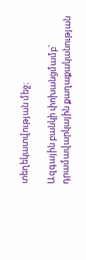տեղեկատվության մեջ։

Ազգային բանկի փոխանցմամբ՝ դրամավարկային քաղաքականության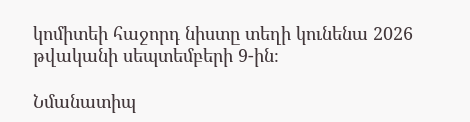կոմիտեի հաջորդ նիստը տեղի կունենա 2026 թվականի սեպտեմբերի 9-ին։

Նմանատիպ